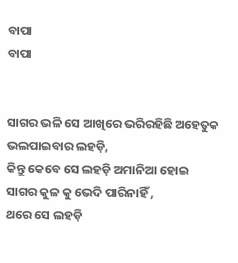ବାପା
ବାପା


ସାଗର ଭଳି ସେ ଆଖିରେ ଭରିରହିଛି ଅହେତୁକ ଭଲପାଇବାର ଲହଡ଼ି,
କିନ୍ତୁ କେବେ ସେ ଲହଡ଼ି ଅମାନିଆ ହୋଇ ସାଗର କୁଳ କୁ ଭେଦି ପାରିନାହିଁ ,
ଥରେ ସେ ଲହଡ଼ି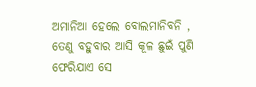ଅମାନିଆ ହେଲେ ବୋଲମାନିବନି ,
ତେଣୁ ବହୁବାର ଆସି କୂଳ ଛୁଇଁ ପୁଣି ଫେରିଯାଏ ସେ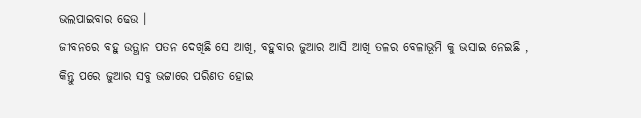ଭଲପାଇବାର ଢେଉ ।
ଜୀବନରେ ବହୁ ଉତ୍ଥାନ ପତନ ଦେଖିଛି ସେ ଆଖି, ବହୁବାର ଜୁଆର ଆସି ଆଖି ତଳର ବେଳାଭୂମି କୁ ଭସାଇ ନେଇଛି ,
କିନ୍ତୁ ପରେ ଜୁଆର ସବୁ ଭଟ୍ଟାରେ ପରିଣତ ହୋଇ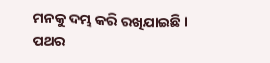ମନକୁ ଦମ୍ଭ କରି ରଖିଯାଇଛି ।
ପଥର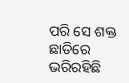ପରି ସେ ଶକ୍ତ ଛାତିରେ ଭରିରହିଛି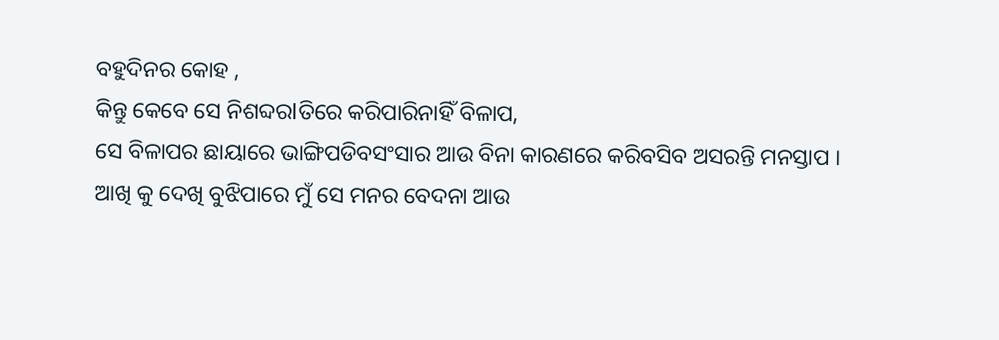ବହୁଦିନର କୋହ ,
କିନ୍ତୁ କେବେ ସେ ନିଶବ୍ଦରlତିରେ କରିପାରିନାହିଁ ବିଳାପ,
ସେ ବିଳାପର ଛାୟାରେ ଭାଙ୍ଗିପଡିବସଂସାର ଆଉ ବିନା କାରଣରେ କରିବସିବ ଅସରନ୍ତି ମନସ୍ତାପ ।
ଆଖି କୁ ଦେଖି ବୁଝିପାରେ ମୁଁ ସେ ମନର ବେଦନା ଆଉ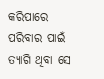କରିପାରେ ପରିବାର ପାଇଁ ତ୍ୟାଗି ଥିବା ସେ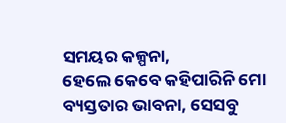ସମୟର କଳ୍ପନା,
ହେଲେ କେବେ କହିପାରିନି ମୋ ବ୍ୟସ୍ତତାର ଭାବନା, ସେସବୁ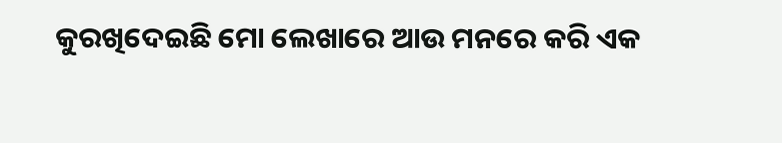କୁରଖିଦେଇଛି ମୋ ଲେଖାରେ ଆଉ ମନରେ କରି ଏକ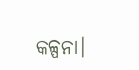କଳ୍ପନା।